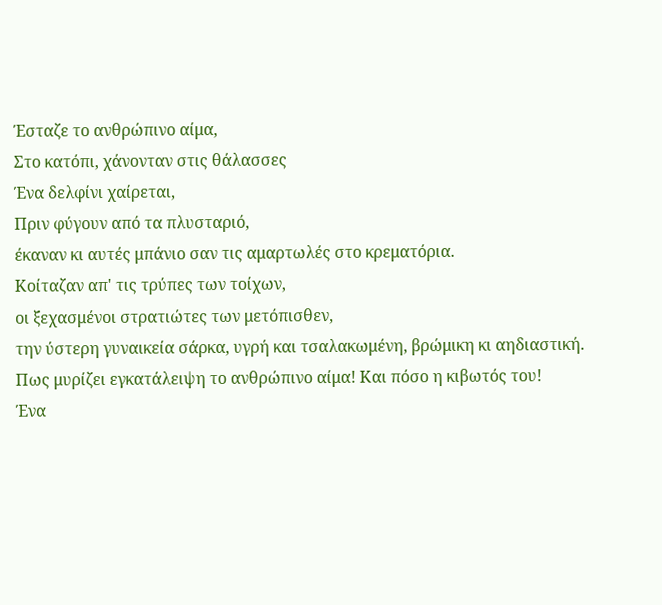Έσταζε το ανθρώπινο αίμα,
Στο κατόπι, χάνονταν στις θάλασσες
Ένα δελφίνι χαίρεται,
Πριν φύγουν από τα πλυσταριό,
έκαναν κι αυτές μπάνιο σαν τις αμαρτωλές στο κρεματόρια.
Κοίταζαν απ' τις τρύπες των τοίχων,
οι ξεχασμένοι στρατιώτες των μετόπισθεν,
την ύστερη γυναικεία σάρκα, υγρή και τσαλακωμένη, βρώμικη κι αηδιαστική.
Πως μυρίζει εγκατάλειψη το ανθρώπινο αίμα! Και πόσο η κιβωτός του!
Ένα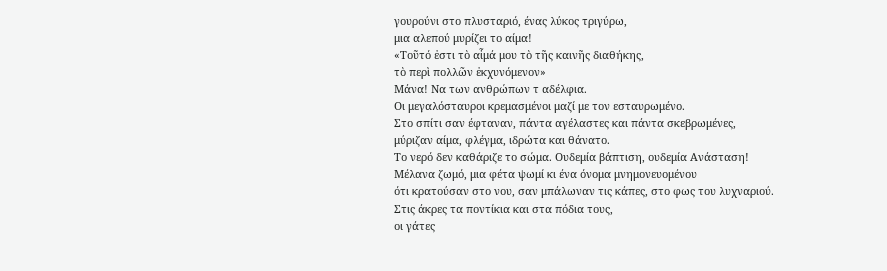γουρούνι στο πλυσταριό, ένας λύκος τριγύρω,
μια αλεπού μυρίζει το αίμα!
«Τοῦτό ἐστι τὸ αἷμά μου τὸ τῆς καινῆς διαθήκης,
τὸ περὶ πολλῶν ἐκχυνόμενον»
Μάνα! Να των ανθρώπων τ αδέλφια.
Οι μεγαλόσταυροι κρεμασμένοι μαζί με τον εσταυρωμένο.
Στο σπίτι σαν έφταναν, πάντα αγέλαστες και πάντα σκεβρωμένες,
μύριζαν αίμα, φλέγμα, ιδρώτα και θάνατο.
Το νερό δεν καθάριζε το σώμα. Ουδεμία βάπτιση, ουδεμία Ανάσταση!
Μέλανα ζωμό, μια φέτα ψωμί κι ένα όνομα μνημονευομένου
ότι κρατούσαν στο νου, σαν μπάλωναν τις κάπες, στο φως του λυχναριού.
Στις άκρες τα ποντίκια και στα πόδια τους,
οι γάτες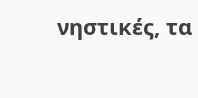νηστικές, τα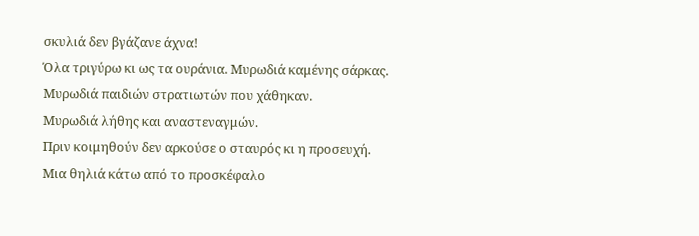σκυλιά δεν βγάζανε άχνα!
Όλα τριγύρω κι ως τα ουράνια. Μυρωδιά καμένης σάρκας.
Μυρωδιά παιδιών στρατιωτών που χάθηκαν.
Μυρωδιά λήθης και αναστεναγμών.
Πριν κοιμηθούν δεν αρκούσε ο σταυρός κι η προσευχή.
Μια θηλιά κάτω από το προσκέφαλο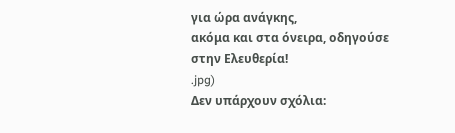για ώρα ανάγκης,
ακόμα και στα όνειρα, οδηγούσε στην Ελευθερία!
.jpg)
Δεν υπάρχουν σχόλια: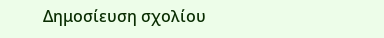Δημοσίευση σχολίου